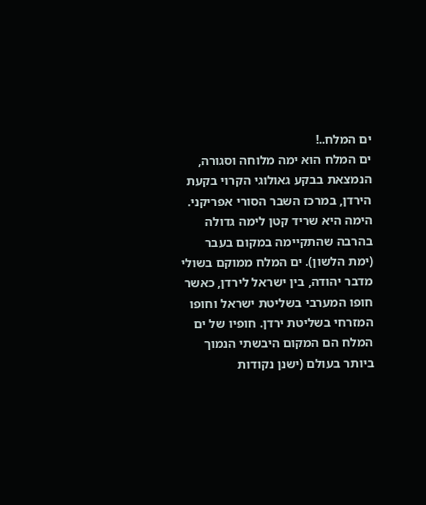ים המלח..!
ים המלח הוא ימה מלוחה וסגורה, הנמצאת בבקע גאולוגי הקרוי בקעת הירדן, במרכז השבר הסורי אפריקני. הימה היא שריד קטן לימה גדולה בהרבה שהתקיימה במקום בעבר (ימת הלשון). ים המלח ממוקם בשולי מדבר יהודה, בין ישראל לירדן, כאשר חופו המערבי בשליטת ישראל וחופו המזרחי בשליטת ירדן. חופיו של ים המלח הם המקום היבשתי הנמוך ביותר בעולם (ישנן נקודות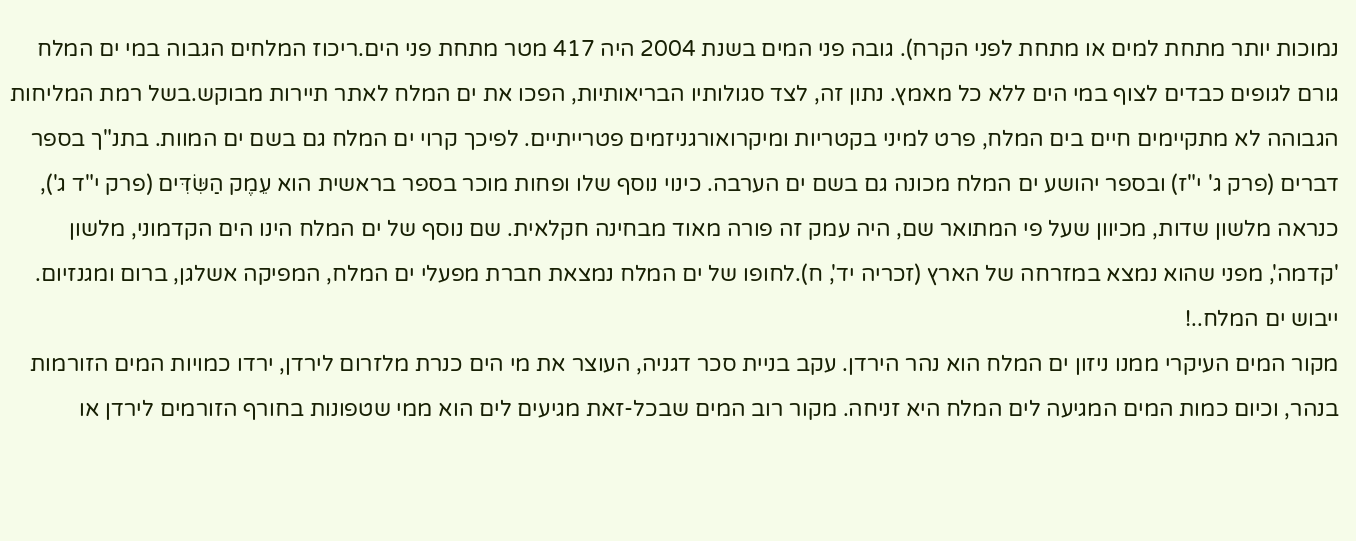נמוכות יותר מתחת למים או מתחת לפני הקרח). גובה פני המים בשנת 2004 היה 417 מטר מתחת פני הים.ריכוז המלחים הגבוה במי ים המלח גורם לגופים כבדים לצוף במי הים ללא כל מאמץ. נתון זה, לצד סגולותיו הבריאותיות, הפכו את ים המלח לאתר תיירות מבוקש.בשל רמת המליחות הגבוהה לא מתקיימים חיים בים המלח, פרט למיני בקטריות ומיקרואורגניזמים פטרייתיים. לפיכך קרוי ים המלח גם בשם ים המוות. בתנ"ך בספר דברים (פרק ג' י"ז) ובספר יהושע ים המלח מכונה גם בשם ים הערבה. כינוי נוסף שלו ופחות מוכר בספר בראשית הוא עֵמֶק הַשִּׂדִּים (פרק י"ד ג'), כנראה מלשון שדות, מכיוון שעל פי המתואר שם, היה עמק זה פורה מאוד מבחינה חקלאית. שם נוסף של ים המלח הינו הים הקדמוני, מלשון 'קדמה', מפני שהוא נמצא במזרחה של הארץ (זכריה יד', ח).לחופו של ים המלח נמצאת חברת מפעלי ים המלח, המפיקה אשלגן, ברום ומגנזיום.
ייבוש ים המלח..!
מקור המים העיקרי ממנו ניזון ים המלח הוא נהר הירדן. עקב בניית סכר דגניה, העוצר את מי הים כנרת מלזרום לירדן, ירדו כמויות המים הזורמות בנהר, וכיום כמות המים המגיעה לים המלח היא זניחה. מקור רוב המים שבכל-זאת מגיעים לים הוא ממי שטפונות בחורף הזורמים לירדן או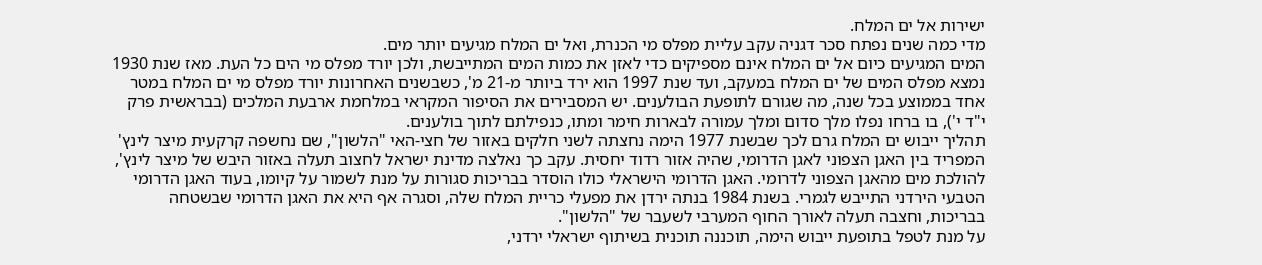ישירות אל ים המלח.
מדי כמה שנים נפתח סכר דגניה עקב עליית מפלס מי הכנרת, ואל ים המלח מגיעים יותר מים.
המים המגיעים כיום אל ים המלח אינם מספיקים כדי לאזן את כמות המים המתייבשת, ולכן יורד מפלס מי הים כל העת. מאז שנת 1930 נמצא מפלס המים של ים המלח במעקב, ועד שנת 1997 הוא ירד ביותר מ-21 מ', כשבשנים האחרונות יורד מפלס מי ים המלח במטר אחד בממוצע בכל שנה, מה שגורם לתופעת הבולענים. יש המסבירים את הסיפור המקראי במלחמת ארבעת המלכים (בבראשית פרק י"ד י'), בו ברחו נפלו מלך סדום ומלך עמורה לבארות חימר ומתו, כנפילתם לתוך בולענים.
תהליך ייבוש ים המלח גרם לכך שבשנת 1977 הימה נחצתה לשני חלקים באזור של חצי-האי "הלשון", שם נחשפה קרקעית מיצר לינץ' המפריד בין האגן הצפוני לאגן הדרומי, שהיה אזור רדוד יחסית. עקב כך נאלצה מדינת ישראל לחצוב תעלה באזור היבש של מיצר לינץ', להולכת מים מהאגן הצפוני לדרומי. האגן הדרומי הישראלי כולו הוסדר בבריכות סגורות על מנת לשמור על קיומו, בעוד האגן הדרומי הטבעי הירדני התייבש לגמרי. בשנת 1984 בנתה ירדן את מפעלי כריית המלח שלה, וסגרה אף היא את האגן הדרומי שבשטחה בבריכות, וחצבה תעלה לאורך החוף המערבי לשעבר של "הלשון".
על מנת לטפל בתופעת ייבוש הימה, תוכננה תוכנית בשיתוף ישראלי ירדני,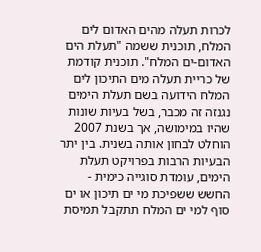לכרות תעלה מהים האדום לים המלח, תוכנית ששמה "תעלת הים האדום-ים המלח". תוכנית קודמת של כריית תעלה מים התיכון לים המלח הידועה בשם תעלת הימים נגנזה זה מכבר, בשל בעיות שונות שהיו במימושה, אך בשנת 2007 הוחלט לבחון אותה בשנית. בין יתר הבעיות הרבות בפרויקט תעלת הימים, עומדת סוגייה כימית - החשש ששפיכת מי ים תיכון או ים סוף למי ים המלח תתקבל תמיסת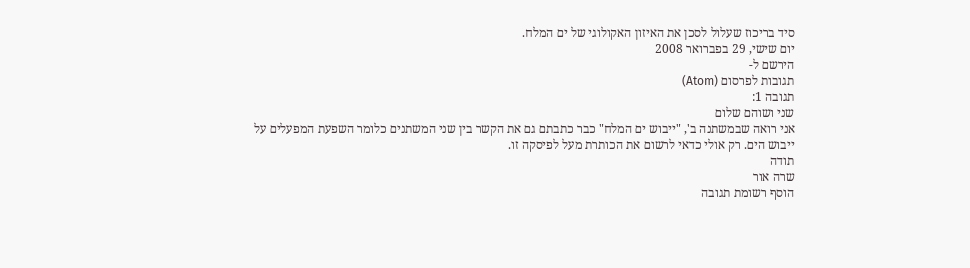סיד בריכוז שעלול לסכן את האיזון האקולוגי של ים המלח.
יום שישי, 29 בפברואר 2008
הירשם ל-
תגובות לפרסום (Atom)
תגובה 1:
שני ושוהם שלום
אני רואה שבמשתנה ב', "ייבוש ים המלח" כבר כתבתם גם את הקשר בין שני המשתנים כלומר השפעת המפעלים על ייבוש הים. רק אולי כדאי לרשום את הכותרת מעל לפיסקה זו.
תודה
שרה אור
הוסף רשומת תגובה